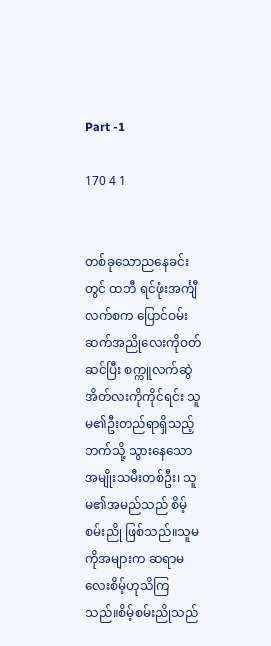Part -1

170 4 1


တစ်ခု‌သောညနေခင်းတွင် ထဘီ ရင်ဖုံးအင်္ကျီလက်စက ပြောင်ဝမ်းဆက်အညိုလေးကို‌ဝတ်ဆင်ပြီး စက္ကူလက်ဆွဲအိတ်လးကိုကိုင်ရင်း သူမ၏ဦးတည်ရာရှိသည့်ဘက်သို့ သွားနေသောအမျိုးသမီးတစ်ဦး၊ သူမ၏အမည်သည် စိမ့်စမ်းညို ဖြစ်သည်။သူမကိုအများက ဆရာမလေးစိမ့်ဟုသိကြသည်။စိမ့်စမ်းညိုသည်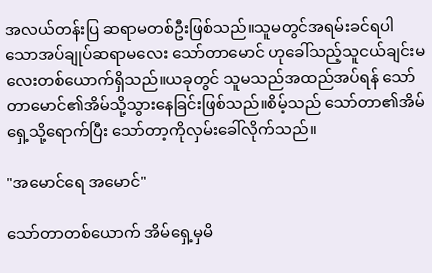အလယ်တန်းပြ ဆရာမတစ်ဦးဖြစ်သည်။သူမတွင်အရမ်းခင်ရပါသောအပ်ချုပ်ဆရာမလေး သော်တာမောင် ဟုခေါ်သည့်သူငယ်ချင်းမလေးတစ်ယောက်ရှိသည်။ယခုတွင် သူမသည်အထည်အပ်ရန် သော်တာမောင်၏အိမ်သို့သွားနေခြင်းဖြစ်သည်။စိမ့်သည် သော်တာ၏အိမ်ရှေ့သို့ရောက်ပြီး သော်တာ့ကိုလှမ်းခေါ်လိုက်သည်။

"အမောင်ရေ အမောင်"

သော်တာတစ်ယောက် အိမ်ရှေ့မှမိ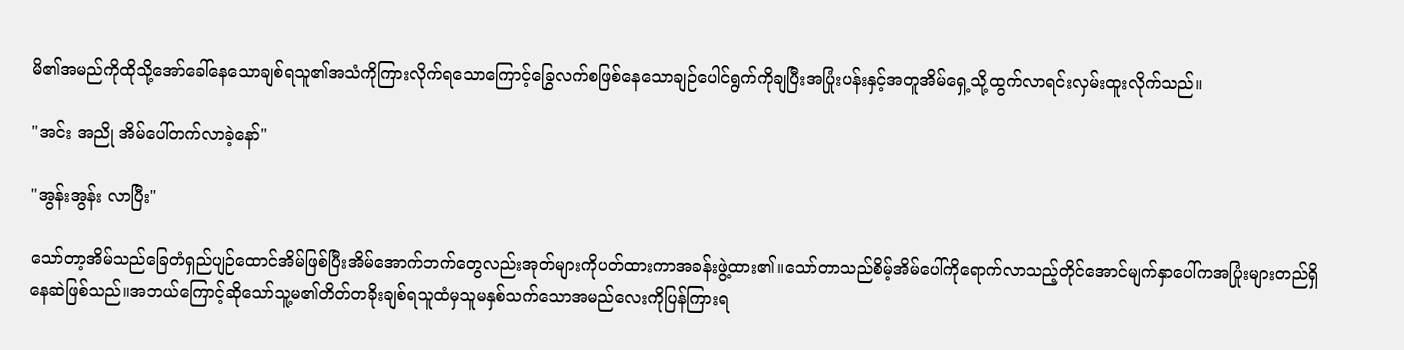မိ၏အမည်ကိုထိုသို့အော်ခေါ်နေသောချစ်ရသူ၏အသံကိုကြားလိုက်ရသောကြောင့်ခြွေလက်စဖြစ်နေသောချဉ်ပေါင်ရွက်ကိုချပြီးအပြုံးပန်းနှင့်အတူအိမ်‌‌ရှေ့သို့ထွက်လာရင်းလှမ်းထူးလိုက်သည်။

"အင်း အညို အိမ်ပေါ်တက်လာခဲ့နော်"

"အွန်းအွန်း လာပြီး"

သော်တာ့အိမ်သည်‌ခြေတံရှည်ပျဉ်ထောင်အိမ်ဖြစ်ပြီးအိမ်အောက်ဘက်တွေလည်းအုတ်များကိုပတ်ထားကာအခန်းဖွဲ့ထား၏။သော်တာသည်စိမ့်အိမ်ပေါ်ကိုရောက်လာသည့်တိုင်အောင်မျက်နှာပေါ်ကအပြုံးများတည်ရှိနေဆဲဖြစ်သည်။အဘယ်ကြောင့်ဆိုသော်သူ့မ၏တိတ်တခိုးချစ်ရသူထံမှသူမနှစ်သက်သောအမည်လေးကိုပြန်ကြားရ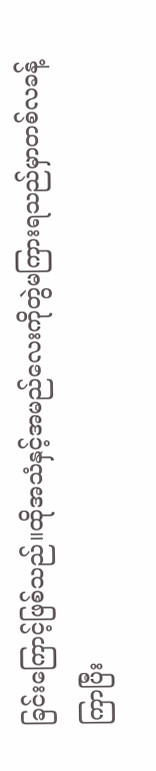ခြင်းကြောင့်ဖြစ်သည်။ထိုအသံနှင့်အမည်လေးကိုတွဲမကြားရသည်မှာတစ်လခန့်ကြာပြီး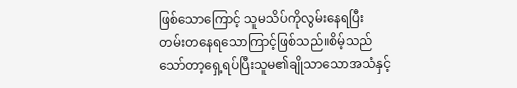ဖြစ်‌သော‌ကြောင့် သူမသိပ်ကိုလွမ်းနေရပြီး တမ်းတ‌‌နေရ‌သောကြာင့်ဖြစ်သည်။စိမ့်သည်သော်တာ့ရှေ့ရပ်ပြီးသူမ၏ချိုသာ‌သောအသံနှင့်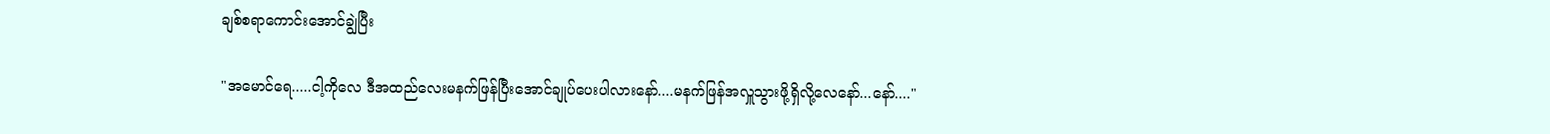ချစ်စရာကောင်းအောင်ချွဲပြီး

"အမောင်‌ရေ.....ငါ့ကိုလေ ဒီအထည်လေးမနက်ဖြန်ပြီး‌အောင်ချုပ်ပေးပါလားနော်....မနက်ဖြန်အလှူသွားဖို့ရှိလို့လေနော်...နော်...."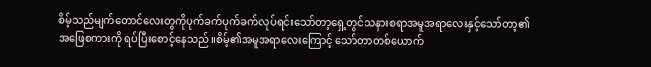စိမ့်သည်မျက်တောင်လေးတွကိုပုက်ခက်ပုက်ခက်လုပ်ရင်း‌သော်တာ့ရှေ့တွင်သနားစရာအမူအရာလေးနှင့်သော်တာ့၏အဖြေစကားကို ရပ်ပြီးစောင့်နေသည်။စိမ့်၏အမူအရာလေးကြောင့် သော်တာတစ်ယောက်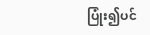ပြုံး၍ပင်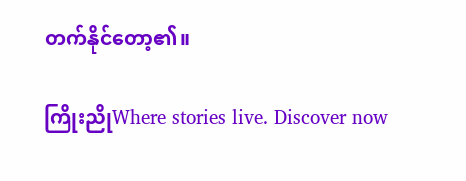တက်နိုင်တော့၏။

ကြိုးညိုWhere stories live. Discover now